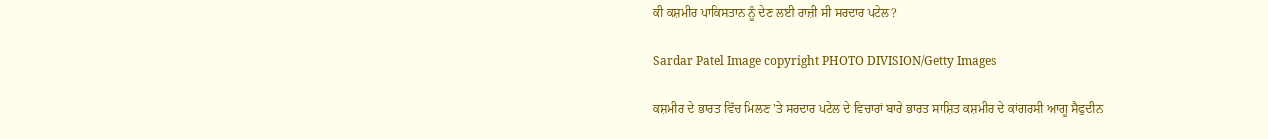ਕੀ ਕਸ਼ਮੀਰ ਪਾਕਿਸਤਾਨ ਨੂੰ ਦੇਣ ਲਈ ਰਾਜ਼ੀ ਸੀ ਸਰਦਾਰ ਪਟੇਲ?

Sardar Patel Image copyright PHOTO DIVISION/Getty Images

ਕਸ਼ਮੀਰ ਦੇ ਭਾਰਤ ਵਿੱਚ ਮਿਲਣ 'ਤੇ ਸਰਦਾਰ ਪਟੇਲ ਦੇ ਵਿਚਾਰਾਂ ਬਾਰੇ ਭਾਰਤ ਸਾਸ਼ਿਤ ਕਸ਼ਮੀਰ ਦੇ ਕਾਂਗਰਸੀ ਆਗੂ ਸੈਫੁਦੀਨ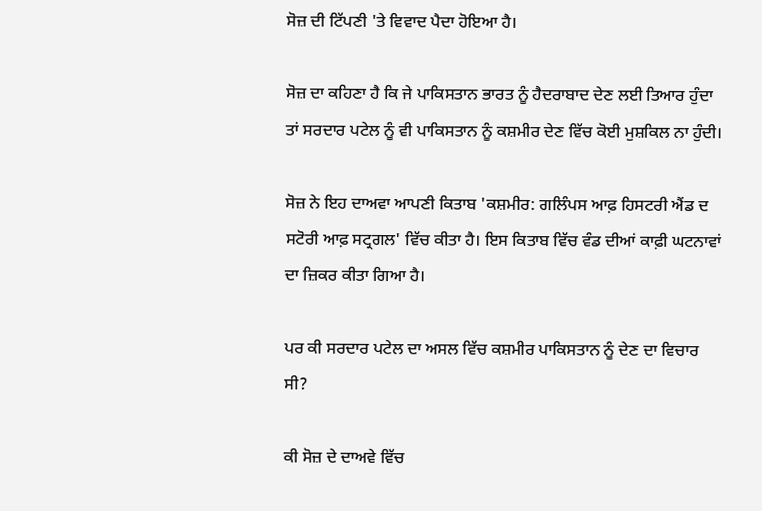ਸੋਜ਼ ਦੀ ਟਿੱਪਣੀ 'ਤੇ ਵਿਵਾਦ ਪੈਦਾ ਹੋਇਆ ਹੈ।

ਸੋਜ਼ ਦਾ ਕਹਿਣਾ ਹੈ ਕਿ ਜੇ ਪਾਕਿਸਤਾਨ ਭਾਰਤ ਨੂੰ ਹੈਦਰਾਬਾਦ ਦੇਣ ਲਈ ਤਿਆਰ ਹੁੰਦਾ ਤਾਂ ਸਰਦਾਰ ਪਟੇਲ ਨੂੰ ਵੀ ਪਾਕਿਸਤਾਨ ਨੂੰ ਕਸ਼ਮੀਰ ਦੇਣ ਵਿੱਚ ਕੋਈ ਮੁਸ਼ਕਿਲ ਨਾ ਹੁੰਦੀ।

ਸੋਜ਼ ਨੇ ਇਹ ਦਾਅਵਾ ਆਪਣੀ ਕਿਤਾਬ 'ਕਸ਼ਮੀਰ: ਗਲਿੰਪਸ ਆਫ਼ ਹਿਸਟਰੀ ਐਂਡ ਦ ਸਟੋਰੀ ਆਫ਼ ਸਟ੍ਰਗਲ' ਵਿੱਚ ਕੀਤਾ ਹੈ। ਇਸ ਕਿਤਾਬ ਵਿੱਚ ਵੰਡ ਦੀਆਂ ਕਾਫ਼ੀ ਘਟਨਾਵਾਂ ਦਾ ਜ਼ਿਕਰ ਕੀਤਾ ਗਿਆ ਹੈ।

ਪਰ ਕੀ ਸਰਦਾਰ ਪਟੇਲ ਦਾ ਅਸਲ ਵਿੱਚ ਕਸ਼ਮੀਰ ਪਾਕਿਸਤਾਨ ਨੂੰ ਦੇਣ ਦਾ ਵਿਚਾਰ ਸੀ?

ਕੀ ਸੋਜ਼ ਦੇ ਦਾਅਵੇ ਵਿੱਚ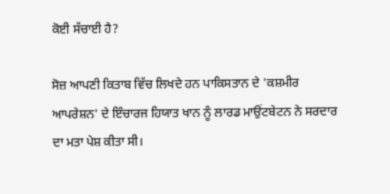ਕੋਈ ਸੱਚਾਈ ਹੈ?

ਸੋਜ਼ ਆਪਣੀ ਕਿਤਾਬ ਵਿੱਚ ਲਿਖਦੇ ਹਨ ਪਾਕਿਸਤਾਨ ਦੇ 'ਕਸ਼ਮੀਰ ਆਪਰੇਸ਼ਨ' ਦੇ ਇੰਚਾਰਜ ਹਿਯਾਤ ਖਾਨ ਨੂੰ ਲਾਰਡ ਮਾਉਂਟਬੇਟਨ ਨੇ ਸਰਦਾਰ ਦਾ ਮਤਾ ਪੇਸ਼ ਕੀਤਾ ਸੀ।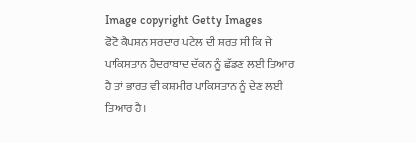Image copyright Getty Images
ਫੋਟੋ ਕੈਪਸ਼ਨ ਸਰਦਾਰ ਪਟੇਲ ਦੀ ਸ਼ਰਤ ਸੀ ਕਿ ਜੇ ਪਾਕਿਸਤਾਨ ਹੈਦਰਾਬਾਦ ਦੱਕਨ ਨੂੰ ਛੱਡਣ ਲਈ ਤਿਆਰ ਹੈ ਤਾਂ ਭਾਰਤ ਵੀ ਕਸ਼ਮੀਰ ਪਾਕਿਸਤਾਨ ਨੂੰ ਦੇਣ ਲਈ ਤਿਆਰ ਹੈ।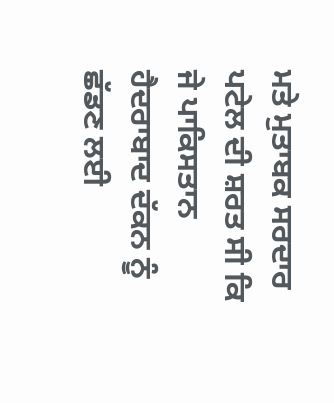ਮਤੇ ਮੁਤਾਬਕ ਸਰਦਾਰ ਪਟੇਲ ਦੀ ਸ਼ਰਤ ਸੀ ਕਿ ਜੇ ਪਾਕਿਸਤਾਨ ਹੈਦਰਾਬਾਦ ਦੱਕਨ ਨੂੰ ਛੱਡਣ ਲਈ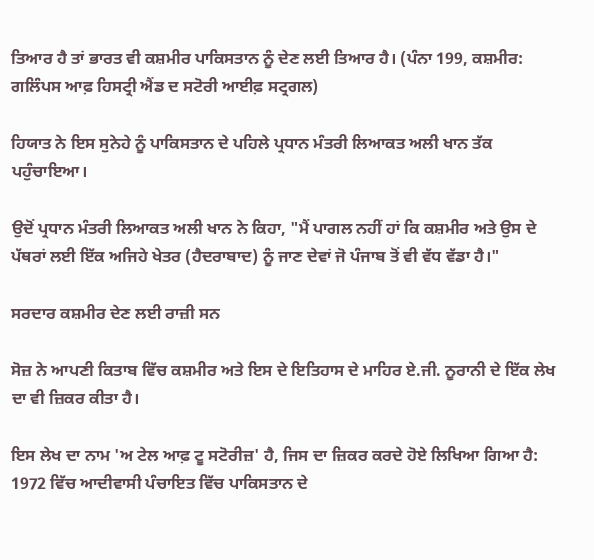ਤਿਆਰ ਹੈ ਤਾਂ ਭਾਰਤ ਵੀ ਕਸ਼ਮੀਰ ਪਾਕਿਸਤਾਨ ਨੂੰ ਦੇਣ ਲਈ ਤਿਆਰ ਹੈ। (ਪੰਨਾ 199, ਕਸ਼ਮੀਰ: ਗਲਿੰਪਸ ਆਫ਼ ਹਿਸਟ੍ਰੀ ਐਂਡ ਦ ਸਟੋਰੀ ਆਈਫ਼ ਸਟ੍ਰਗਲ)

ਹਿਯਾਤ ਨੇ ਇਸ ਸੁਨੇਹੇ ਨੂੰ ਪਾਕਿਸਤਾਨ ਦੇ ਪਹਿਲੇ ਪ੍ਰਧਾਨ ਮੰਤਰੀ ਲਿਆਕਤ ਅਲੀ ਖਾਨ ਤੱਕ ਪਹੁੰਚਾਇਆ।

ਉਦੋਂ ਪ੍ਰਧਾਨ ਮੰਤਰੀ ਲਿਆਕਤ ਅਲੀ ਖਾਨ ਨੇ ਕਿਹਾ, "ਮੈਂ ਪਾਗਲ ਨਹੀਂ ਹਾਂ ਕਿ ਕਸ਼ਮੀਰ ਅਤੇ ਉਸ ਦੇ ਪੱਥਰਾਂ ਲਈ ਇੱਕ ਅਜਿਹੇ ਖੇਤਰ (ਹੈਦਰਾਬਾਦ) ਨੂੰ ਜਾਣ ਦੇਵਾਂ ਜੋ ਪੰਜਾਬ ਤੋਂ ਵੀ ਵੱਧ ਵੱਡਾ ਹੈ।"

ਸਰਦਾਰ ਕਸ਼ਮੀਰ ਦੇਣ ਲਈ ਰਾਜ਼ੀ ਸਨ

ਸੋਜ਼ ਨੇ ਆਪਣੀ ਕਿਤਾਬ ਵਿੱਚ ਕਸ਼ਮੀਰ ਅਤੇ ਇਸ ਦੇ ਇਤਿਹਾਸ ਦੇ ਮਾਹਿਰ ਏ.ਜੀ. ਨੂਰਾਨੀ ਦੇ ਇੱਕ ਲੇਖ ਦਾ ਵੀ ਜ਼ਿਕਰ ਕੀਤਾ ਹੈ।

ਇਸ ਲੇਖ ਦਾ ਨਾਮ 'ਅ ਟੇਲ ਆਫ਼ ਟੂ ਸਟੋਰੀਜ਼' ਹੈ, ਜਿਸ ਦਾ ਜ਼ਿਕਰ ਕਰਦੇ ਹੋਏ ਲਿਖਿਆ ਗਿਆ ਹੈ: 1972 ਵਿੱਚ ਆਦੀਵਾਸੀ ਪੰਚਾਇਤ ਵਿੱਚ ਪਾਕਿਸਤਾਨ ਦੇ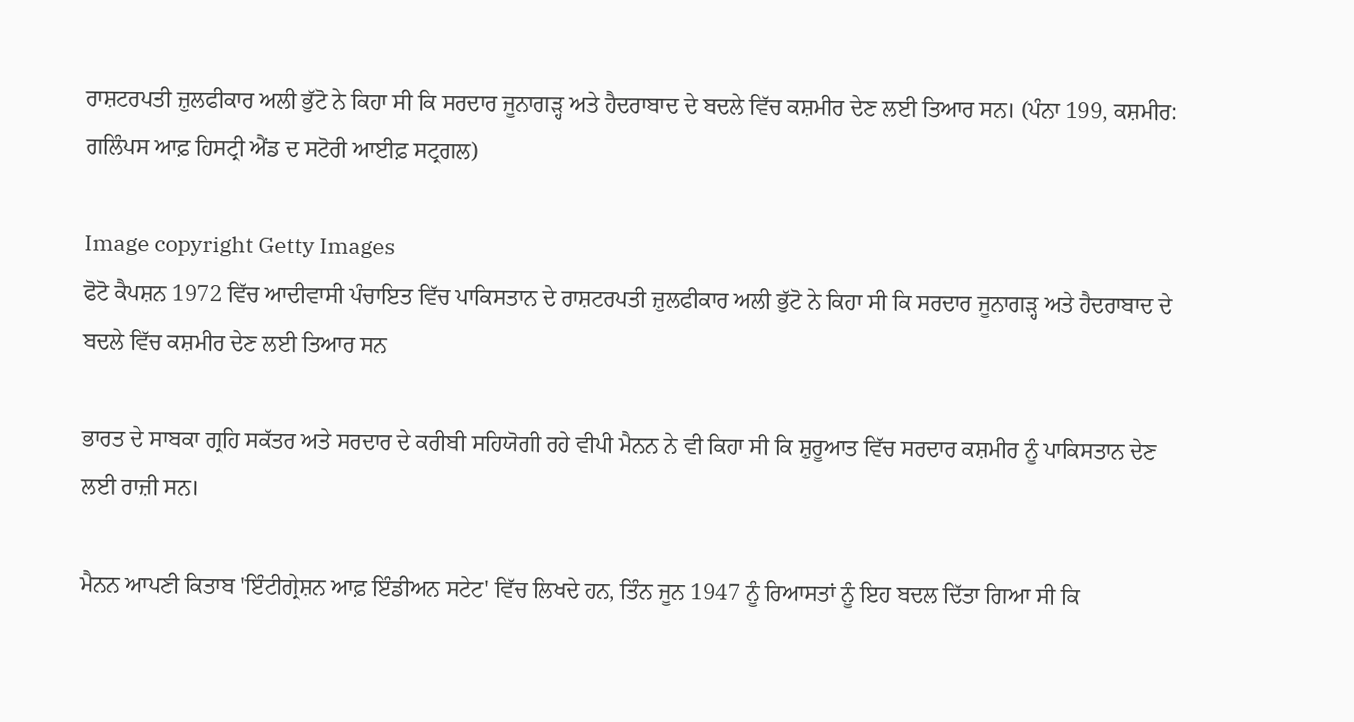ਰਾਸ਼ਟਰਪਤੀ ਜ਼ੁਲਫੀਕਾਰ ਅਲੀ ਭੁੱਟੋ ਨੇ ਕਿਹਾ ਸੀ ਕਿ ਸਰਦਾਰ ਜੂਨਾਗੜ੍ਹ ਅਤੇ ਹੈਦਰਾਬਾਦ ਦੇ ਬਦਲੇ ਵਿੱਚ ਕਸ਼ਮੀਰ ਦੇਣ ਲਈ ਤਿਆਰ ਸਨ। (ਪੰਨਾ 199, ਕਸ਼ਮੀਰ: ਗਲਿੰਪਸ ਆਫ਼ ਹਿਸਟ੍ਰੀ ਐਂਡ ਦ ਸਟੋਰੀ ਆਈਫ਼ ਸਟ੍ਰਗਲ)

Image copyright Getty Images
ਫੋਟੋ ਕੈਪਸ਼ਨ 1972 ਵਿੱਚ ਆਦੀਵਾਸੀ ਪੰਚਾਇਤ ਵਿੱਚ ਪਾਕਿਸਤਾਨ ਦੇ ਰਾਸ਼ਟਰਪਤੀ ਜ਼ੁਲਫੀਕਾਰ ਅਲੀ ਭੁੱਟੋ ਨੇ ਕਿਹਾ ਸੀ ਕਿ ਸਰਦਾਰ ਜੂਨਾਗੜ੍ਹ ਅਤੇ ਹੈਦਰਾਬਾਦ ਦੇ ਬਦਲੇ ਵਿੱਚ ਕਸ਼ਮੀਰ ਦੇਣ ਲਈ ਤਿਆਰ ਸਨ

ਭਾਰਤ ਦੇ ਸਾਬਕਾ ਗ੍ਰਹਿ ਸਕੱਤਰ ਅਤੇ ਸਰਦਾਰ ਦੇ ਕਰੀਬੀ ਸਹਿਯੋਗੀ ਰਹੇ ਵੀਪੀ ਮੈਨਨ ਨੇ ਵੀ ਕਿਹਾ ਸੀ ਕਿ ਸ਼ੁਰੂਆਤ ਵਿੱਚ ਸਰਦਾਰ ਕਸ਼ਮੀਰ ਨੂੰ ਪਾਕਿਸਤਾਨ ਦੇਣ ਲਈ ਰਾਜ਼ੀ ਸਨ।

ਮੈਨਨ ਆਪਣੀ ਕਿਤਾਬ 'ਇੰਟੀਗ੍ਰੇਸ਼ਨ ਆਫ਼ ਇੰਡੀਅਨ ਸਟੇਟ' ਵਿੱਚ ਲਿਖਦੇ ਹਨ, ਤਿੰਨ ਜੂਨ 1947 ਨੂੰ ਰਿਆਸਤਾਂ ਨੂੰ ਇਹ ਬਦਲ ਦਿੱਤਾ ਗਿਆ ਸੀ ਕਿ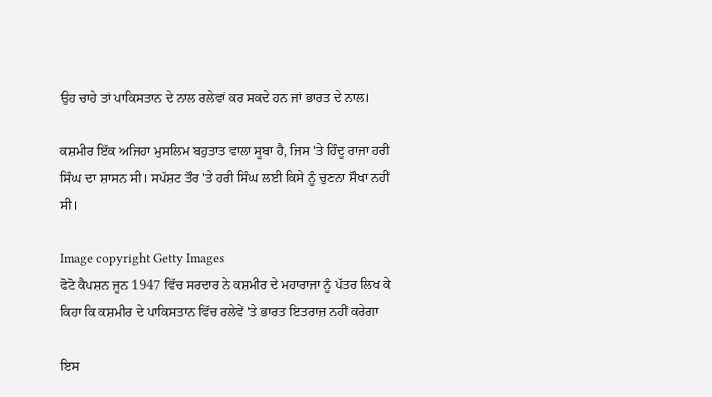ਉਹ ਚਾਹੇ ਤਾਂ ਪਾਕਿਸਤਾਨ ਦੇ ਨਾਲ ਰਲੇਵਾਂ ਕਰ ਸਕਦੇ ਹਨ ਜਾਂ ਭਾਰਤ ਦੇ ਨਾਲ।

ਕਸ਼ਮੀਰ ਇੱਕ ਅਜਿਹਾ ਮੁਸਲਿਮ ਬਹੁਤਾਤ ਵਾਲਾ ਸੂਬਾ ਹੈ, ਜਿਸ 'ਤੇ ਹਿੰਦੂ ਰਾਜਾ ਹਰੀ ਸਿੰਘ ਦਾ ਸ਼ਾਸਨ ਸੀ। ਸਪੱਸ਼ਟ ਤੌਰ 'ਤੇ ਹਰੀ ਸਿੰਘ ਲਈ ਕਿਸੇ ਨੂੰ ਚੁਣਨਾ ਸੌਖਾ ਨਹੀਂ ਸੀ।

Image copyright Getty Images
ਫੋਟੋ ਕੈਪਸ਼ਨ ਜੂਨ 1947 ਵਿੱਚ ਸਰਦਾਰ ਨੇ ਕਸ਼ਮੀਰ ਦੇ ਮਹਾਰਾਜਾ ਨੂੰ ਪੱਤਰ ਲਿਖ ਕੇ ਕਿਹਾ ਕਿ ਕਸ਼ਮੀਰ ਦੇ ਪਾਕਿਸਤਾਨ ਵਿੱਚ ਰਲੇਵੇਂ 'ਤੇ ਭਾਰਤ ਇਤਰਾਜ਼ ਨਹੀਂ ਕਰੇਗਾ

ਇਸ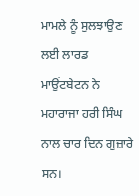ਮਾਮਲੇ ਨੂੰ ਸੁਲਝਾਉਣ ਲਈ ਲਾਰਡ ਮਾਉਂਟਬੇਟਨ ਨੇ ਮਹਾਰਾਜਾ ਹਰੀ ਸਿੰਘ ਨਾਲ ਚਾਰ ਦਿਨ ਗੁਜ਼ਾਰੇ ਸਨ।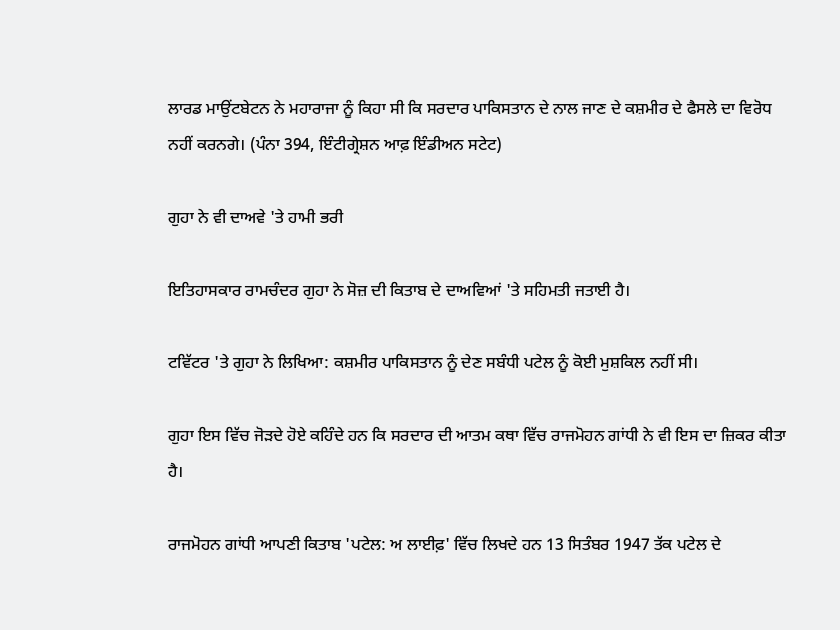ਲਾਰਡ ਮਾਉਂਟਬੇਟਨ ਨੇ ਮਹਾਰਾਜਾ ਨੂੰ ਕਿਹਾ ਸੀ ਕਿ ਸਰਦਾਰ ਪਾਕਿਸਤਾਨ ਦੇ ਨਾਲ ਜਾਣ ਦੇ ਕਸ਼ਮੀਰ ਦੇ ਫੈਸਲੇ ਦਾ ਵਿਰੋਧ ਨਹੀਂ ਕਰਨਗੇ। (ਪੰਨਾ 394, ਇੰਟੀਗ੍ਰੇਸ਼ਨ ਆਫ਼ ਇੰਡੀਅਨ ਸਟੇਟ)

ਗੁਹਾ ਨੇ ਵੀ ਦਾਅਵੇ 'ਤੇ ਹਾਮੀ ਭਰੀ

ਇਤਿਹਾਸਕਾਰ ਰਾਮਚੰਦਰ ਗੁਹਾ ਨੇ ਸੋਜ਼ ਦੀ ਕਿਤਾਬ ਦੇ ਦਾਅਵਿਆਂ 'ਤੇ ਸਹਿਮਤੀ ਜਤਾਈ ਹੈ।

ਟਵਿੱਟਰ 'ਤੇ ਗੁਹਾ ਨੇ ਲਿਖਿਆ: ਕਸ਼ਮੀਰ ਪਾਕਿਸਤਾਨ ਨੂੰ ਦੇਣ ਸਬੰਧੀ ਪਟੇਲ ਨੂੰ ਕੋਈ ਮੁਸ਼ਕਿਲ ਨਹੀਂ ਸੀ।

ਗੁਹਾ ਇਸ ਵਿੱਚ ਜੋੜਦੇ ਹੋਏ ਕਹਿੰਦੇ ਹਨ ਕਿ ਸਰਦਾਰ ਦੀ ਆਤਮ ਕਥਾ ਵਿੱਚ ਰਾਜਮੋਹਨ ਗਾਂਧੀ ਨੇ ਵੀ ਇਸ ਦਾ ਜ਼ਿਕਰ ਕੀਤਾ ਹੈ।

ਰਾਜਮੋਹਨ ਗਾਂਧੀ ਆਪਣੀ ਕਿਤਾਬ 'ਪਟੇਲ: ਅ ਲਾਈਫ਼' ਵਿੱਚ ਲਿਖਦੇ ਹਨ 13 ਸਿਤੰਬਰ 1947 ਤੱਕ ਪਟੇਲ ਦੇ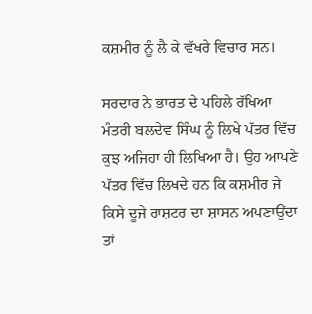ਕਸ਼ਮੀਰ ਨੂੰ ਲੈ ਕੇ ਵੱਖਰੇ ਵਿਚਾਰ ਸਨ।

ਸਰਦਾਰ ਨੇ ਭਾਰਤ ਦੇ ਪਹਿਲੇ ਰੱਖਿਆ ਮੰਤਰੀ ਬਲਦੇਵ ਸਿੰਘ ਨੂੰ ਲਿਖੇ ਪੱਤਰ ਵਿੱਚ ਕੁਝ ਅਜਿਹਾ ਹੀ ਲਿਖਿਆ ਹੈ। ਉਹ ਆਪਣੇ ਪੱਤਰ ਵਿੱਚ ਲਿਖਦੇ ਹਨ ਕਿ ਕਸ਼ਮੀਰ ਜੇ ਕਿਸੇ ਦੂਜੇ ਰਾਸ਼ਟਰ ਦਾ ਸ਼ਾਸਨ ਅਪਣਾਉਂਦਾ ਤਾਂ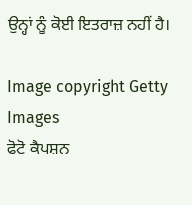ਉਨ੍ਹਾਂ ਨੂੰ ਕੋਈ ਇਤਰਾਜ਼ ਨਹੀਂ ਹੈ।

Image copyright Getty Images
ਫੋਟੋ ਕੈਪਸ਼ਨ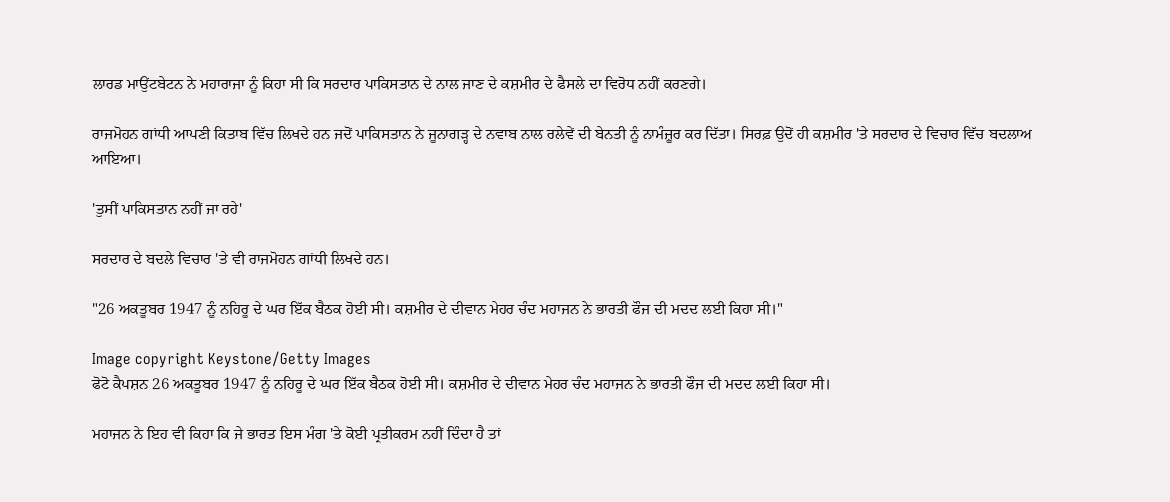ਲਾਰਡ ਮਾਉਂਟਬੇਟਨ ਨੇ ਮਹਾਰਾਜਾ ਨੂੰ ਕਿਹਾ ਸੀ ਕਿ ਸਰਦਾਰ ਪਾਕਿਸਤਾਨ ਦੇ ਨਾਲ ਜਾਣ ਦੇ ਕਸ਼ਮੀਰ ਦੇ ਫੈਸਲੇ ਦਾ ਵਿਰੋਧ ਨਹੀਂ ਕਰਣਗੇ।

ਰਾਜਮੋਹਨ ਗਾਂਧੀ ਆਪਣੀ ਕਿਤਾਬ ਵਿੱਚ ਲਿਖਦੇ ਹਨ ਜਦੋਂ ਪਾਕਿਸਤਾਨ ਨੇ ਜੂਨਾਗੜ੍ਹ ਦੇ ਨਵਾਬ ਨਾਲ ਰਲੇਵੇਂ ਦੀ ਬੇਨਤੀ ਨੂੰ ਨਾਮੰਜ਼ੂਰ ਕਰ ਦਿੱਤਾ। ਸਿਰਫ਼ ਉਦੋਂ ਹੀ ਕਸ਼ਮੀਰ 'ਤੇ ਸਰਦਾਰ ਦੇ ਵਿਚਾਰ ਵਿੱਚ ਬਦਲਾਅ ਆਇਆ।

'ਤੁਸੀਂ ਪਾਕਿਸਤਾਨ ਨਹੀਂ ਜਾ ਰਹੇ'

ਸਰਦਾਰ ਦੇ ਬਦਲੇ ਵਿਚਾਰ 'ਤੇ ਵੀ ਰਾਜਮੋਹਨ ਗਾਂਧੀ ਲਿਖਦੇ ਹਨ।

"26 ਅਕਤੂਬਰ 1947 ਨੂੰ ਨਹਿਰੂ ਦੇ ਘਰ ਇੱਕ ਬੈਠਕ ਹੋਈ ਸੀ। ਕਸ਼ਮੀਰ ਦੇ ਦੀਵਾਨ ਮੇਹਰ ਚੰਦ ਮਹਾਜਨ ਨੇ ਭਾਰਤੀ ਫੌਜ ਦੀ ਮਦਦ ਲਈ ਕਿਹਾ ਸੀ।"

Image copyright Keystone/Getty Images
ਫੋਟੋ ਕੈਪਸ਼ਨ 26 ਅਕਤੂਬਰ 1947 ਨੂੰ ਨਹਿਰੂ ਦੇ ਘਰ ਇੱਕ ਬੈਠਕ ਹੋਈ ਸੀ। ਕਸ਼ਮੀਰ ਦੇ ਦੀਵਾਨ ਮੇਹਰ ਚੰਦ ਮਹਾਜਨ ਨੇ ਭਾਰਤੀ ਫੌਜ ਦੀ ਮਦਦ ਲਈ ਕਿਹਾ ਸੀ।

ਮਹਾਜਨ ਨੇ ਇਹ ਵੀ ਕਿਹਾ ਕਿ ਜੇ ਭਾਰਤ ਇਸ ਮੰਗ 'ਤੇ ਕੋਈ ਪ੍ਰਤੀਕਰਮ ਨਹੀਂ ਦਿੰਦਾ ਹੈ ਤਾਂ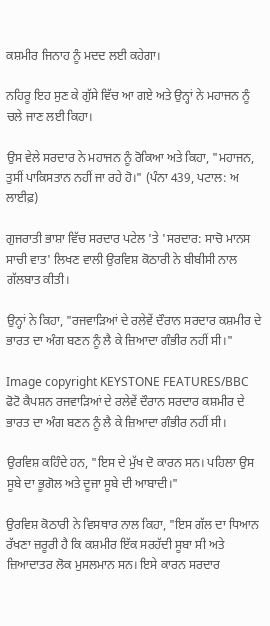ਕਸ਼ਮੀਰ ਜਿਨਾਹ ਨੂੰ ਮਦਦ ਲਈ ਕਹੇਗਾ।

ਨਹਿਰੂ ਇਹ ਸੁਣ ਕੇ ਗੁੱਸੇ ਵਿੱਚ ਆ ਗਏ ਅਤੇ ਉਨ੍ਹਾਂ ਨੇ ਮਹਾਜਨ ਨੂੰ ਚਲੇ ਜਾਣ ਲਈ ਕਿਹਾ।

ਉਸ ਵੇਲੇ ਸਰਦਾਰ ਨੇ ਮਹਾਜਨ ਨੂੰ ਰੋਕਿਆ ਅਤੇ ਕਿਹਾ, "ਮਹਾਜਨ, ਤੁਸੀਂ ਪਾਕਿਸਤਾਨ ਨਹੀਂ ਜਾ ਰਹੇ ਹੋ।" (ਪੰਨਾ 439, ਪਟਾਲ: ਅ ਲਾਈਫ਼)

ਗੁਜਰਾਤੀ ਭਾਸ਼ਾ ਵਿੱਚ ਸਰਦਾਰ ਪਟੇਲ 'ਤੇ 'ਸਰਦਾਰ: ਸਾਚੋ ਮਾਨਸ ਸਾਚੀ ਵਾਤ' ਲਿਖਣ ਵਾਲੀ ਉਰਵਿਸ਼ ਕੋਠਾਰੀ ਨੇ ਬੀਬੀਸੀ ਨਾਲ ਗੱਲਬਾਤ ਕੀਤੀ।

ਉਨ੍ਹਾਂ ਨੇ ਕਿਹਾ, "ਰਜਵਾੜਿਆਂ ਦੇ ਰਲੇਵੇਂ ਦੌਰਾਨ ਸਰਦਾਰ ਕਸ਼ਮੀਰ ਦੇ ਭਾਰਤ ਦਾ ਅੰਗ ਬਣਨ ਨੂੰ ਲੈ ਕੇ ਜ਼ਿਆਦਾ ਗੰਭੀਰ ਨਹੀਂ ਸੀ।"

Image copyright KEYSTONE FEATURES/BBC
ਫੋਟੋ ਕੈਪਸ਼ਨ ਰਜਵਾੜਿਆਂ ਦੇ ਰਲੇਵੇਂ ਦੌਰਾਨ ਸਰਦਾਰ ਕਸ਼ਮੀਰ ਦੇ ਭਾਰਤ ਦਾ ਅੰਗ ਬਣਨ ਨੂੰ ਲੈ ਕੇ ਜ਼ਿਆਦਾ ਗੰਭੀਰ ਨਹੀਂ ਸੀ।

ਉਰਵਿਸ਼ ਕਹਿੰਦੇ ਹਨ, "ਇਸ ਦੇ ਮੁੱਖ ਦੋ ਕਾਰਨ ਸਨ। ਪਹਿਲਾ ਉਸ ਸੂਬੇ ਦਾ ਭੂਗੋਲ ਅਤੇ ਦੂਜਾ ਸੂਬੇ ਦੀ ਆਬਾਦੀ।"

ਉਰਵਿਸ਼ ਕੋਠਾਰੀ ਨੇ ਵਿਸਥਾਰ ਨਾਲ ਕਿਹਾ, "ਇਸ ਗੱਲ ਦਾ ਧਿਆਨ ਰੱਖਣਾ ਜ਼ਰੂਰੀ ਹੈ ਕਿ ਕਸ਼ਮੀਰ ਇੱਕ ਸਰਹੱਦੀ ਸੂਬਾ ਸੀ ਅਤੇ ਜ਼ਿਆਦਾਤਰ ਲੋਕ ਮੁਸਲਮਾਨ ਸਨ। ਇਸੇ ਕਾਰਨ ਸਰਦਾਰ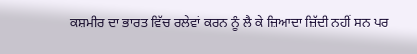ਕਸ਼ਮੀਰ ਦਾ ਭਾਰਤ ਵਿੱਚ ਰਲੇਵਾਂ ਕਰਨ ਨੂੰ ਲੈ ਕੇ ਜ਼ਿਆਦਾ ਜ਼ਿੱਦੀ ਨਹੀਂ ਸਨ ਪਰ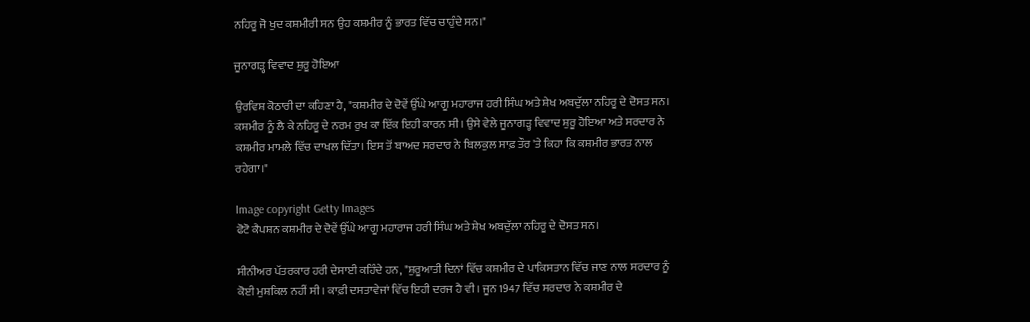ਨਹਿਰੂ ਜੋ ਖੁਦ ਕਸ਼ਮੀਰੀ ਸਨ ਉਹ ਕਸ਼ਮੀਰ ਨੂੰ ਭਾਰਤ ਵਿੱਚ ਚਾਹੁੰਦੇ ਸਨ।"

ਜੂਨਾਗੜ੍ਹ ਵਿਵਾਦ ਸ਼ੁਰੂ ਹੋਇਆ

ਉਰਵਿਸ਼ ਕੋਠਾਰੀ ਦਾ ਕਹਿਣਾ ਹੈ, "ਕਸ਼ਮੀਰ ਦੇ ਦੋਵੇਂ ਉੱਘੇ ਆਗੂ ਮਹਾਰਾਜ ਹਰੀ ਸਿੰਘ ਅਤੇ ਸ਼ੇਖ ਅਬਦੁੱਲਾ ਨਹਿਰੂ ਦੇ ਦੋਸਤ ਸਨ। ਕਸ਼ਮੀਰ ਨੂੰ ਲੈ ਕੇ ਨਹਿਰੂ ਦੇ ਨਰਮ ਰੁਖ ਕਾ ਇੱਕ ਇਹੀ ਕਾਰਨ ਸੀ। ਉਸੇ ਵੇਲੇ ਜੂਨਾਗੜ੍ਹ ਵਿਵਾਦ ਸ਼ੁਰੂ ਹੋਇਆ ਅਤੇ ਸਰਦਾਰ ਨੇ ਕਸ਼ਮੀਰ ਮਾਮਲੇ ਵਿੱਚ ਦਾਖਲ ਦਿੱਤਾ। ਇਸ ਤੋਂ ਬਾਅਦ ਸਰਦਾਰ ਨੇ ਬਿਲਕੁਲ ਸਾਫ਼ ਤੌਰ 'ਤੇ ਕਿਹਾ ਕਿ ਕਸ਼ਮੀਰ ਭਾਰਤ ਨਾਲ ਰਹੇਗਾ।"

Image copyright Getty Images
ਫੋਟੋ ਕੈਪਸ਼ਨ ਕਸ਼ਮੀਰ ਦੇ ਦੋਵੇਂ ਉੱਘੇ ਆਗੂ ਮਹਾਰਾਜ ਹਰੀ ਸਿੰਘ ਅਤੇ ਸ਼ੇਖ ਅਬਦੁੱਲਾ ਨਹਿਰੂ ਦੇ ਦੋਸਤ ਸਨ।

ਸੀਨੀਅਰ ਪੱਤਰਕਾਰ ਹਰੀ ਦੇਸਾਈ ਕਹਿੰਦੇ ਹਨ, "ਸ਼ੁਰੂਆਤੀ ਦਿਨਾਂ ਵਿੱਚ ਕਸ਼ਮੀਰ ਦੇ ਪਾਕਿਸਤਾਨ ਵਿੱਚ ਜਾਣ ਨਾਲ ਸਰਦਾਰ ਨੂੰ ਕੋਈ ਮੁਸ਼ਕਿਲ ਨਹੀਂ ਸੀ। ਕਾਫ਼ੀ ਦਸਤਾਵੇਜਾਂ ਵਿੱਚ ਇਹੀ ਦਰਜ ਹੈ ਵੀ। ਜੂਨ 1947 ਵਿੱਚ ਸਰਦਾਰ ਨੇ ਕਸ਼ਮੀਰ ਦੇ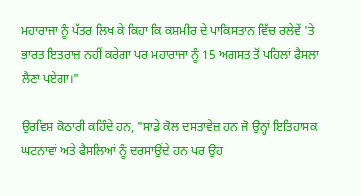ਮਹਾਰਾਜਾ ਨੂੰ ਪੱਤਰ ਲਿਖ ਕੇ ਕਿਹਾ ਕਿ ਕਸ਼ਮੀਰ ਦੇ ਪਾਕਿਸਤਾਨ ਵਿੱਚ ਰਲੇਵੇਂ 'ਤੇ ਭਾਰਤ ਇਤਰਾਜ਼ ਨਹੀਂ ਕਰੇਗਾ ਪਰ ਮਹਾਰਾਜਾ ਨੂੰ 15 ਅਗਸਤ ਤੋਂ ਪਹਿਲਾਂ ਫੈਸਲਾ ਲੈਣਾ ਪਏਗਾ।"

ਉਰਵਿਸ਼ ਕੋਠਾਰੀ ਕਹਿੰਦੇ ਹਨ, "ਸਾਡੇ ਕੋਲ ਦਸਤਾਵੇਜ਼ ਹਨ ਜੋ ਉਨ੍ਹਾਂ ਇਤਿਹਾਸਕ ਘਟਨਾਵਾਂ ਅਤੇ ਫੈਸਲਿਆਂ ਨੂੰ ਦਰਸਾਉਂਦੇ ਹਨ ਪਰ ਉਹ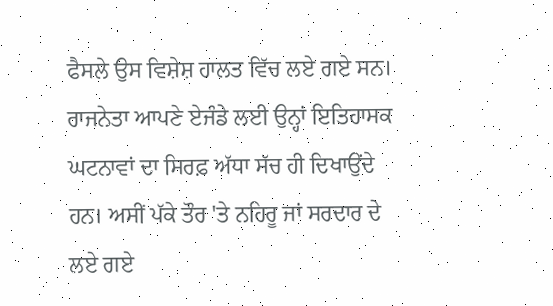ਫੈਸਲੇ ਉਸ ਵਿਸ਼ੇਸ਼ ਹਾਲਤ ਵਿੱਚ ਲਏ ਗਏ ਸਨ। ਰਾਜਨੇਤਾ ਆਪਣੇ ਏਜੰਡੇ ਲਈ ਉਨ੍ਹਾਂ ਇਤਿਹਾਸਕ ਘਟਨਾਵਾਂ ਦਾ ਸਿਰਫ਼ ਅੱਧਾ ਸੱਚ ਹੀ ਦਿਖਾਉਂਦੇ ਹਨ। ਅਸੀਂ ਪੱਕੇ ਤੌਰ 'ਤੇ ਨਹਿਰੂ ਜਾਂ ਸਰਦਾਰ ਦੇ ਲਏ ਗਏ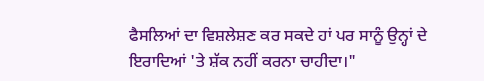ਫੈਸਲਿਆਂ ਦਾ ਵਿਸ਼ਲੇਸ਼ਣ ਕਰ ਸਕਦੇ ਹਾਂ ਪਰ ਸਾਨੂੰ ਉਨ੍ਹਾਂ ਦੇ ਇਰਾਦਿਆਂ 'ਤੇ ਸ਼ੱਕ ਨਹੀਂ ਕਰਨਾ ਚਾਹੀਦਾ।"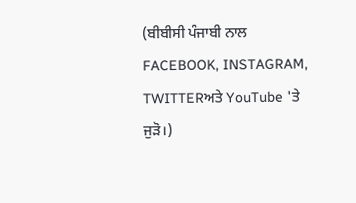(ਬੀਬੀਸੀ ਪੰਜਾਬੀ ਨਾਲ FACEBOOK, INSTAGRAM, TWITTERਅਤੇ YouTube 'ਤੇ ਜੁੜੋ।)